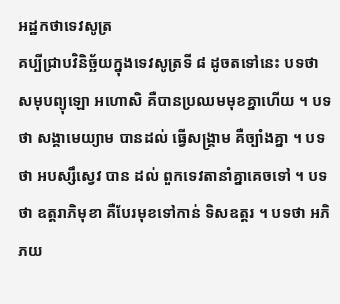អដ្ឋកថាទេវសូត្រ
គប្បីជ្រាបវិនិច្ឆ័យក្នុងទេវសូត្រទី ៨ ដូចតទៅនេះ បទថា សមុបព្យុឡោ អហោសិ គឺបានប្រឈមមុខគ្នាហើយ ។ បទថា សង្គាមេយ្យាម បានដល់ ធ្វើសង្រ្គាម គឺច្បាំងគ្នា ។ បទថា អបស្សឹស្វេវ បាន ដល់ ពួកទេវតានាំគ្នាគេចទៅ ។ បទថា ឧត្តរាភិមុខា គឺបែរមុខទៅកាន់ ទិសឧត្តរ ។ បទថា អភិភយ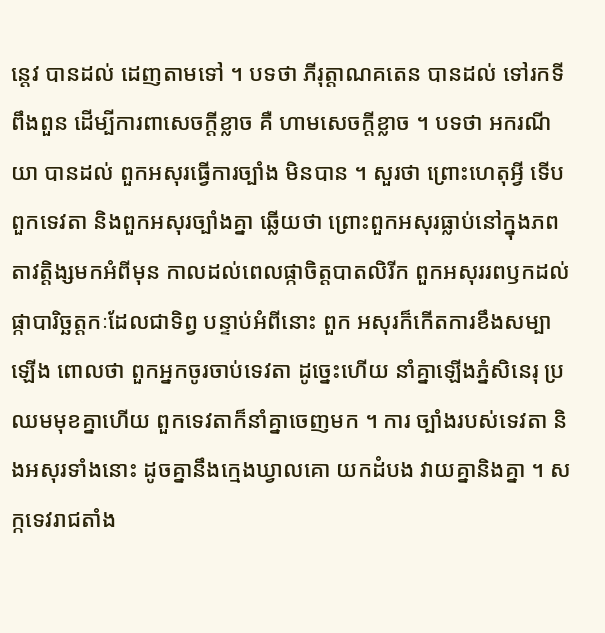ន្តេវ បានដល់ ដេញតាមទៅ ។ បទថា ភីរុត្តាណគតេន បានដល់ ទៅរកទីពឹងពួន ដើម្បីការពាសេចក្តីខ្លាច គឺ ហាមសេចក្តីខ្លាច ។ បទថា អករណីយា បានដល់ ពួកអសុរធ្វើការច្បាំង មិនបាន ។ សួរថា ព្រោះហេតុអ្វី ទើបពួកទេវតា និងពួកអសុរច្បាំងគ្នា ឆ្លើយថា ព្រោះពួកអសុរធ្លាប់នៅក្នុងភពតាវត្តិង្សមកអំពីមុន កាលដល់ពេលផ្កាចិត្តបាតលិរីក ពួកអសុររពឫកដល់ផ្កាបារិច្ឆត្តកៈដែលជាទិព្វ បន្ទាប់អំពីនោះ ពួក អសុរក៏កើតការខឹងសម្បាឡើង ពោលថា ពួកអ្នកចូរចាប់ទេវតា ដូច្នេះហើយ នាំគ្នាឡើងភ្នំសិនេរុ ប្រឈមមុខគ្នាហើយ ពួកទេវតាក៏នាំគ្នាចេញមក ។ ការ ច្បាំងរបស់ទេវតា និងអសុរទាំងនោះ ដូចគ្នានឹងក្មេងឃ្វាលគោ យកដំបង វាយគ្នានិងគ្នា ។ សក្កទេវរាជតាំង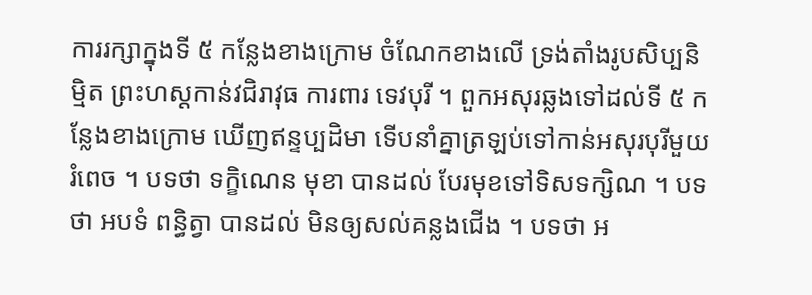ការរក្សាក្នុងទី ៥ កន្លែងខាងក្រោម ចំណែកខាងលើ ទ្រង់តាំងរូបសិប្បនិម្មិត ព្រះហស្តកាន់វជិរាវុធ ការពារ ទេវបុរី ។ ពួកអសុរឆ្លងទៅដល់ទី ៥ កន្លែងខាងក្រោម ឃើញឥន្ទប្បដិមា ទើបនាំគ្នាត្រឡប់ទៅកាន់អសុរបុរីមួយរំពេច ។ បទថា ទក្ខិណេន មុខា បានដល់ បែរមុខទៅទិសទក្សិណ ។ បទថា អបទំ ពន្ធិត្វា បានដល់ មិនឲ្យសល់គន្លងជើង ។ បទថា អ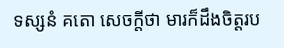ទស្សនំ គតោ សេចក្តីថា មារក៏ដឹងចិត្តរប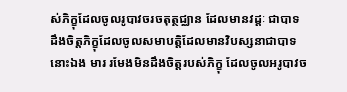ស់ភិក្ខុដែលចូលរូបាវចរចតុត្ថជ្ឈាន ដែលមានវដ្តៈ ជាបាទ ដឹងចិត្តភិក្ខុដែលចូលសមាបត្តិដែលមានវិបស្សនាជាបាទនោះឯង មារ រមែងមិនដឹងចិត្តរបស់ភិក្ខុ ដែលចូលអរូបាវច